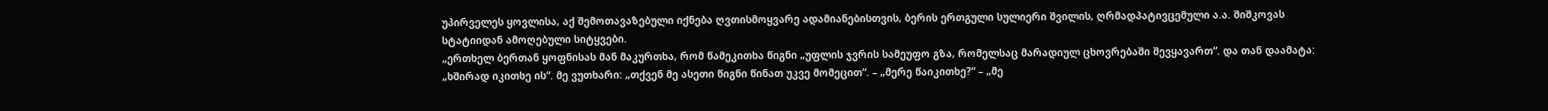უპირველეს ყოვლისა, აქ შემოთავაზებული იქნება ღვთისმოყვარე ადამიანებისთვის, ბერის ერთგული სულიერი შვილის, ღრმადპატივცემული ა.ა. შიშკოვას სტატიიდან ამოღებული სიტყვები.
„ერთხელ ბერთან ყოფნისას მან მაკურთხა, რომ წამეკითხა წიგნი „უფლის ჯვრის სამეუფო გზა, რომელსაც მარადიულ ცხოვრებაში შევყავართ“. და თან დაამატა: „ხშირად იკითხე ის“. მე ვუთხარი: „თქვენ მე ასეთი წიგნი წინათ უკვე მომეცით“. – „მერე წაიკითხე?“ – „მე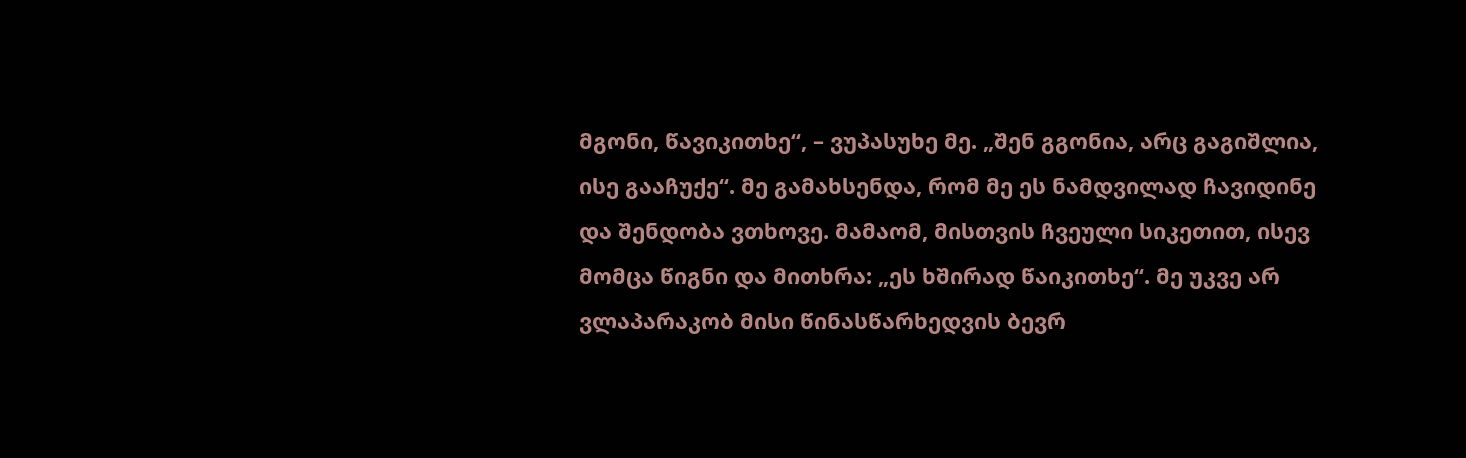მგონი, წავიკითხე“, – ვუპასუხე მე. „შენ გგონია, არც გაგიშლია, ისე გააჩუქე“. მე გამახსენდა, რომ მე ეს ნამდვილად ჩავიდინე და შენდობა ვთხოვე. მამაომ, მისთვის ჩვეული სიკეთით, ისევ მომცა წიგნი და მითხრა: „ეს ხშირად წაიკითხე“. მე უკვე არ ვლაპარაკობ მისი წინასწარხედვის ბევრ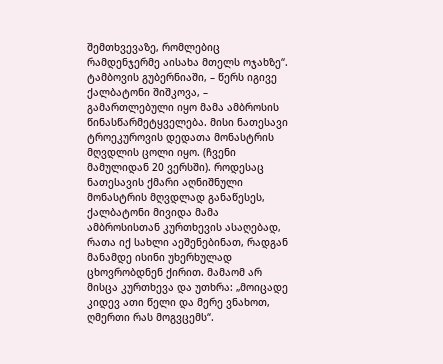შემთხვევაზე, რომლებიც რამდენჯერმე აისახა მთელს ოჯახზე“. ტამბოვის გუბერნიაში, – წერს იგივე ქალბატონი შიშკოვა, – გამართლებული იყო მამა ამბროსის წინასწარმეტყველება. მისი ნათესავი ტროეკუროვის დედათა მონასტრის მღვდლის ცოლი იყო. (ჩვენი მამულიდან 20 ვერსში). როდესაც ნათესავის ქმარი აღნიშნული მონასტრის მღვდლად განაწესეს, ქალბატონი მივიდა მამა ამბროსისთან კურთხევის ასაღებად, რათა იქ სახლი აეშენებინათ, რადგან მანამდე ისინი უხერხულად ცხოვრობდნენ ქირით. მამაომ არ მისცა კურთხევა და უთხრა: „მოიცადე კიდევ ათი წელი და მერე ვნახოთ, ღმერთი რას მოგვცემს“.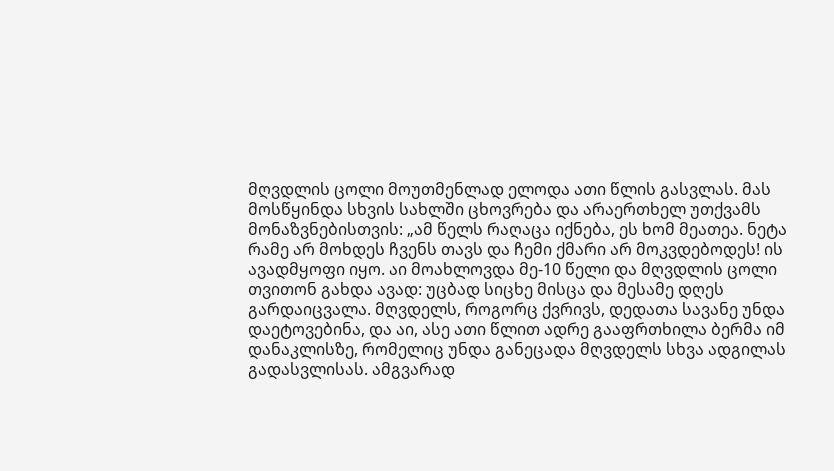მღვდლის ცოლი მოუთმენლად ელოდა ათი წლის გასვლას. მას მოსწყინდა სხვის სახლში ცხოვრება და არაერთხელ უთქვამს მონაზვნებისთვის: „ამ წელს რაღაცა იქნება, ეს ხომ მეათეა. ნეტა რამე არ მოხდეს ჩვენს თავს და ჩემი ქმარი არ მოკვდებოდეს! ის ავადმყოფი იყო. აი მოახლოვდა მე-10 წელი და მღვდლის ცოლი თვითონ გახდა ავად: უცბად სიცხე მისცა და მესამე დღეს გარდაიცვალა. მღვდელს, როგორც ქვრივს, დედათა სავანე უნდა დაეტოვებინა, და აი, ასე ათი წლით ადრე გააფრთხილა ბერმა იმ დანაკლისზე, რომელიც უნდა განეცადა მღვდელს სხვა ადგილას გადასვლისას. ამგვარად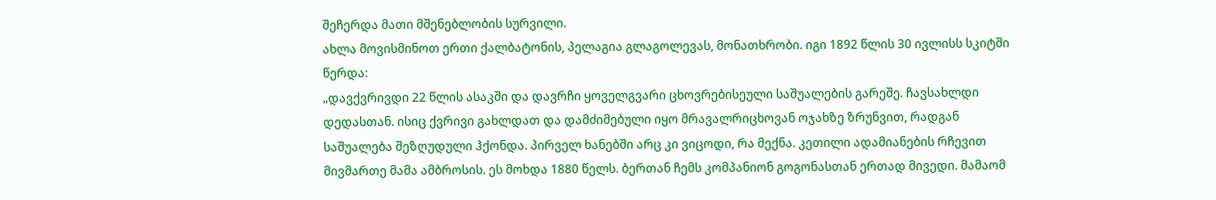შეჩერდა მათი მშენებლობის სურვილი.
ახლა მოვისმინოთ ერთი ქალბატონის, პელაგია გლაგოლევას, მონათხრობი. იგი 1892 წლის 30 ივლისს სკიტში წერდა:
„დავქვრივდი 22 წლის ასაკში და დავრჩი ყოველგვარი ცხოვრებისეული საშუალების გარეშე. ჩავსახლდი დედასთან. ისიც ქვრივი გახლდათ და დამძიმებული იყო მრავალრიცხოვან ოჯახზე ზრუნვით, რადგან საშუალება შეზღუდული ჰქონდა. პირველ ხანებში არც კი ვიცოდი, რა მექნა. კეთილი ადამიანების რჩევით მივმართე მამა ამბროსის. ეს მოხდა 1880 წელს. ბერთან ჩემს კომპანიონ გოგონასთან ერთად მივედი. მამაომ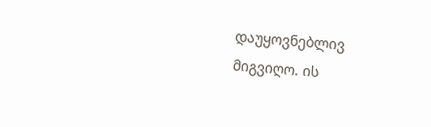დაუყოვნებლივ მიგვიღო. ის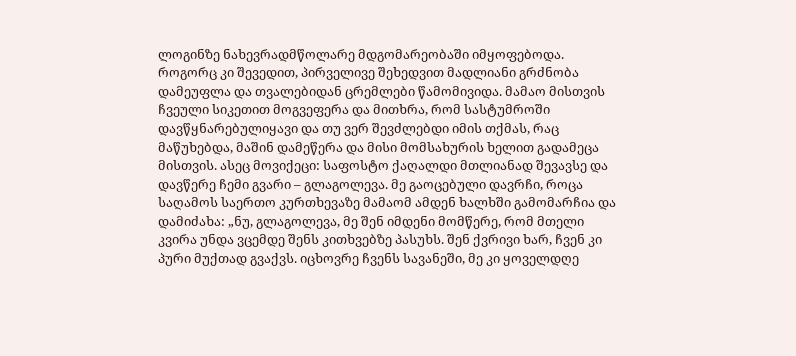ლოგინზე ნახევრადმწოლარე მდგომარეობაში იმყოფებოდა. როგორც კი შევედით, პირველივე შეხედვით მადლიანი გრძნობა დამეუფლა და თვალებიდან ცრემლები წამომივიდა. მამაო მისთვის ჩვეული სიკეთით მოგვეფერა და მითხრა, რომ სასტუმროში დავწყნარებულიყავი და თუ ვერ შევძლებდი იმის თქმას, რაც მაწუხებდა, მაშინ დამეწერა და მისი მომსახურის ხელით გადამეცა მისთვის. ასეც მოვიქეცი: საფოსტო ქაღალდი მთლიანად შევავსე და დავწერე ჩემი გვარი – გლაგოლევა. მე გაოცებული დავრჩი, როცა საღამოს საერთო კურთხევაზე მამაომ ამდენ ხალხში გამომარჩია და დამიძახა: „ნუ, გლაგოლევა, მე შენ იმდენი მომწერე, რომ მთელი კვირა უნდა ვცემდე შენს კითხვებზე პასუხს. შენ ქვრივი ხარ, ჩვენ კი პური მუქთად გვაქვს. იცხოვრე ჩვენს სავანეში, მე კი ყოველდღე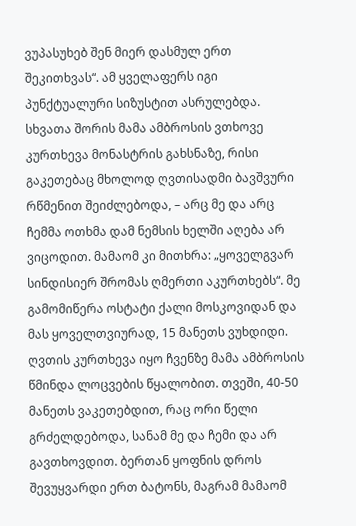ვუპასუხებ შენ მიერ დასმულ ერთ შეკითხვას“. ამ ყველაფერს იგი პუნქტუალური სიზუსტით ასრულებდა. სხვათა შორის მამა ამბროსის ვთხოვე კურთხევა მონასტრის გახსნაზე, რისი გაკეთებაც მხოლოდ ღვთისადმი ბავშვური რწმენით შეიძლებოდა, – არც მე და არც ჩემმა ოთხმა დამ ნემსის ხელში აღება არ ვიცოდით. მამაომ კი მითხრა: „ყოველგვარ სინდისიერ შრომას ღმერთი აკურთხებს“. მე გამომიწერა ოსტატი ქალი მოსკოვიდან და მას ყოველთვიურად, 15 მანეთს ვუხდიდი. ღვთის კურთხევა იყო ჩვენზე მამა ამბროსის წმინდა ლოცვების წყალობით. თვეში, 40-50 მანეთს ვაკეთებდით, რაც ორი წელი გრძელდებოდა, სანამ მე და ჩემი და არ გავთხოვდით. ბერთან ყოფნის დროს შევუყვარდი ერთ ბატონს, მაგრამ მამაომ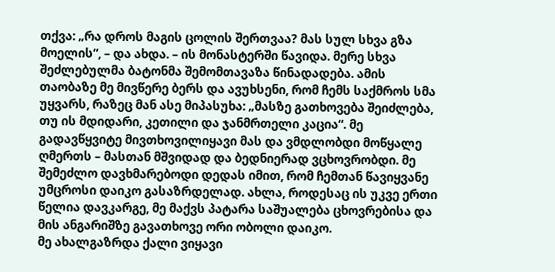თქვა: „რა დროს მაგის ცოლის შერთვაა? მას სულ სხვა გზა მოელის“, – და ახდა. – ის მონასტერში წავიდა. მერე სხვა შეძლებულმა ბატონმა შემომთავაზა წინადადება. ამის თაობაზე მე მივწერე ბერს და ავუხსენი, რომ ჩემს საქმროს სმა უყვარს, რაზეც მან ასე მიპასუხა: „მასზე გათხოვება შეიძლება, თუ ის მდიდარი, კეთილი და ჯანმრთელი კაცია“. მე გადავწყვიტე მივთხოვილიყავი მას და ვმდლობდი მოწყალე ღმერთს – მასთან მშვიდად და ბედნიერად ვცხოვრობდი. მე შემეძლო დავხმარებოდი დედას იმით, რომ ჩემთან წავიყვანე უმცროსი დაიკო გასაზრდელად. ახლა, როდესაც ის უკვე ერთი წელია დავკარგე, მე მაქვს პატარა საშუალება ცხოვრებისა და მის ანგარიშზე გავათხოვე ორი ობოლი დაიკო.
მე ახალგაზრდა ქალი ვიყავი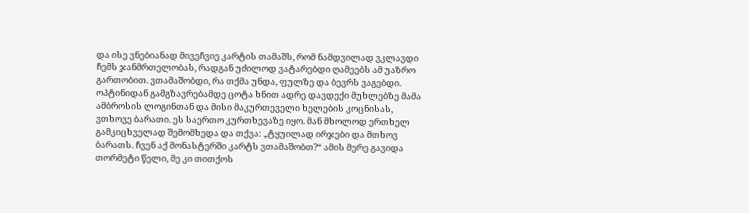და ისე ვნებიანად მივეჩვიე კარტის თამაშს, რომ ნამდვილად ვკლავდი ჩემს ჯანმრთელობას, რადგან უძილოდ ვატარებდი ღამეებს ამ უაზრო გართობით. ვთამაშობდი, რა თქმა უნდა, ფულზე და ბევრს ვაგებდი. ოპტინიდან გამგზავრებამდე ცოტა ხნით ადრე დავდექი მუხლებზე მამა ამბროსის ლოგინთან და მისი მაკურთეველი ხელების კოცნისას, ვთხოვე ბარათი. ეს საერთო კურთხევაზე იყო. მან მხოლოდ ერთხელ გამკიცხველად შემომხედა და თქვა: „ტყუილად ირჯები და მთხოვ ბარათს. ჩვენ აქ მონასტერში კარტს ვთამაშობთ?“ ამის მერე გავიდა თორმეტი წელი, მე კი თითქოს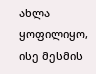ახლა ყოფილიყო, ისე მესმის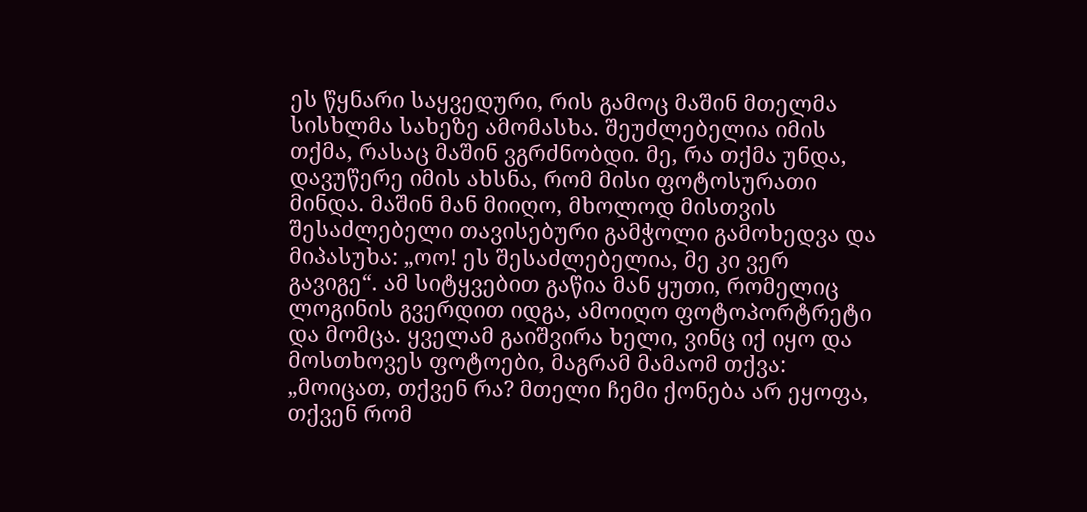ეს წყნარი საყვედური, რის გამოც მაშინ მთელმა სისხლმა სახეზე ამომასხა. შეუძლებელია იმის თქმა, რასაც მაშინ ვგრძნობდი. მე, რა თქმა უნდა, დავუწერე იმის ახსნა, რომ მისი ფოტოსურათი მინდა. მაშინ მან მიიღო, მხოლოდ მისთვის შესაძლებელი თავისებური გამჭოლი გამოხედვა და მიპასუხა: „ოო! ეს შესაძლებელია, მე კი ვერ გავიგე“. ამ სიტყვებით გაწია მან ყუთი, რომელიც ლოგინის გვერდით იდგა, ამოიღო ფოტოპორტრეტი და მომცა. ყველამ გაიშვირა ხელი, ვინც იქ იყო და მოსთხოვეს ფოტოები, მაგრამ მამაომ თქვა: „მოიცათ, თქვენ რა? მთელი ჩემი ქონება არ ეყოფა, თქვენ რომ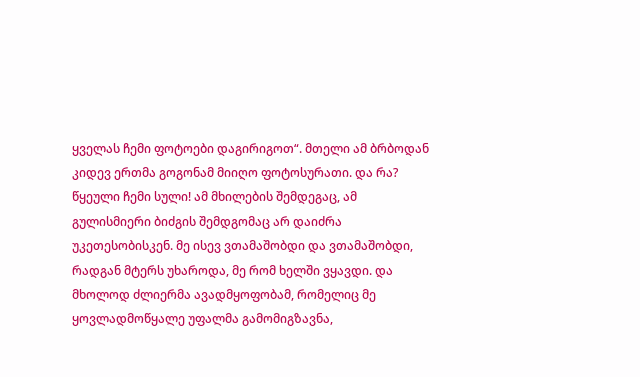ყველას ჩემი ფოტოები დაგირიგოთ“. მთელი ამ ბრბოდან კიდევ ერთმა გოგონამ მიიღო ფოტოსურათი. და რა? წყეული ჩემი სული! ამ მხილების შემდეგაც, ამ გულისმიერი ბიძგის შემდგომაც არ დაიძრა უკეთესობისკენ. მე ისევ ვთამაშობდი და ვთამაშობდი, რადგან მტერს უხაროდა, მე რომ ხელში ვყავდი. და მხოლოდ ძლიერმა ავადმყოფობამ, რომელიც მე ყოვლადმოწყალე უფალმა გამომიგზავნა,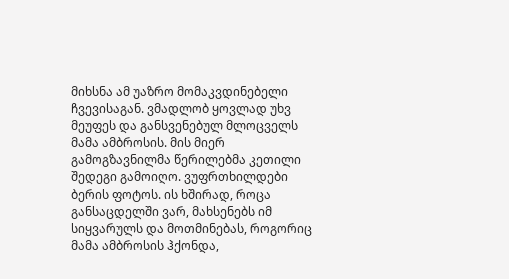მიხსნა ამ უაზრო მომაკვდინებელი ჩვევისაგან. ვმადლობ ყოვლად უხვ მეუფეს და განსვენებულ მლოცველს მამა ამბროსის. მის მიერ გამოგზავნილმა წერილებმა კეთილი შედეგი გამოიღო. ვუფრთხილდები ბერის ფოტოს. ის ხშირად, როცა განსაცდელში ვარ, მახსენებს იმ სიყვარულს და მოთმინებას, როგორიც მამა ამბროსის ჰქონდა,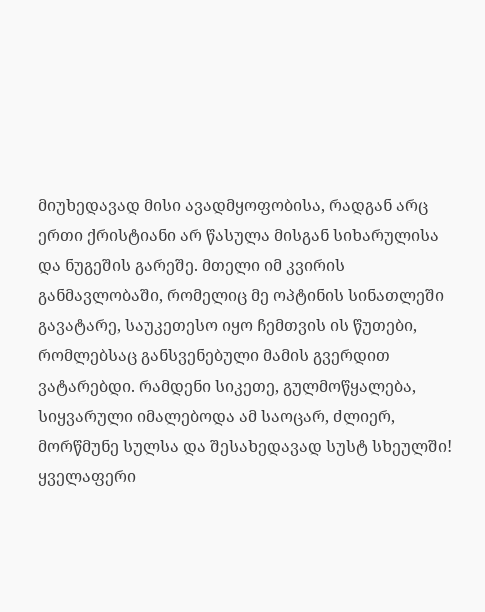მიუხედავად მისი ავადმყოფობისა, რადგან არც ერთი ქრისტიანი არ წასულა მისგან სიხარულისა და ნუგეშის გარეშე. მთელი იმ კვირის განმავლობაში, რომელიც მე ოპტინის სინათლეში გავატარე, საუკეთესო იყო ჩემთვის ის წუთები, რომლებსაც განსვენებული მამის გვერდით ვატარებდი. რამდენი სიკეთე, გულმოწყალება, სიყვარული იმალებოდა ამ საოცარ, ძლიერ, მორწმუნე სულსა და შესახედავად სუსტ სხეულში! ყველაფერი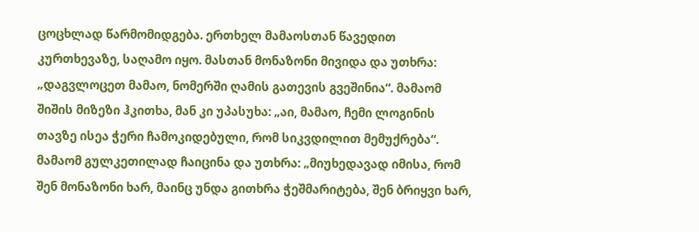ცოცხლად წარმომიდგება. ერთხელ მამაოსთან წავედით კურთხევაზე, საღამო იყო. მასთან მონაზონი მივიდა და უთხრა: „დაგვლოცეთ მამაო, ნომერში ღამის გათევის გვეშინია“. მამაომ შიშის მიზეზი ჰკითხა, მან კი უპასუხა: „აი, მამაო, ჩემი ლოგინის თავზე ისეა ჭერი ჩამოკიდებული, რომ სიკვდილით მემუქრება“. მამაომ გულკეთილად ჩაიცინა და უთხრა: „მიუხედავად იმისა, რომ შენ მონაზონი ხარ, მაინც უნდა გითხრა ჭეშმარიტება, შენ ბრიყვი ხარ,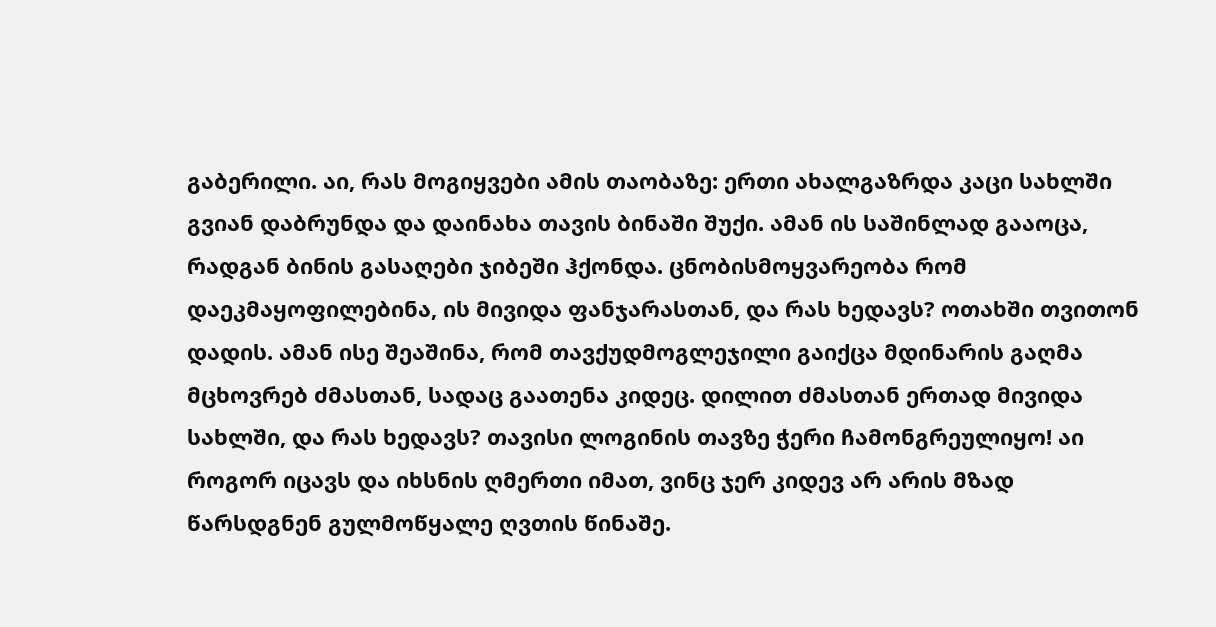გაბერილი. აი, რას მოგიყვები ამის თაობაზე: ერთი ახალგაზრდა კაცი სახლში გვიან დაბრუნდა და დაინახა თავის ბინაში შუქი. ამან ის საშინლად გააოცა, რადგან ბინის გასაღები ჯიბეში ჰქონდა. ცნობისმოყვარეობა რომ დაეკმაყოფილებინა, ის მივიდა ფანჯარასთან, და რას ხედავს? ოთახში თვითონ დადის. ამან ისე შეაშინა, რომ თავქუდმოგლეჯილი გაიქცა მდინარის გაღმა მცხოვრებ ძმასთან, სადაც გაათენა კიდეც. დილით ძმასთან ერთად მივიდა სახლში, და რას ხედავს? თავისი ლოგინის თავზე ჭერი ჩამონგრეულიყო! აი როგორ იცავს და იხსნის ღმერთი იმათ, ვინც ჯერ კიდევ არ არის მზად წარსდგნენ გულმოწყალე ღვთის წინაშე.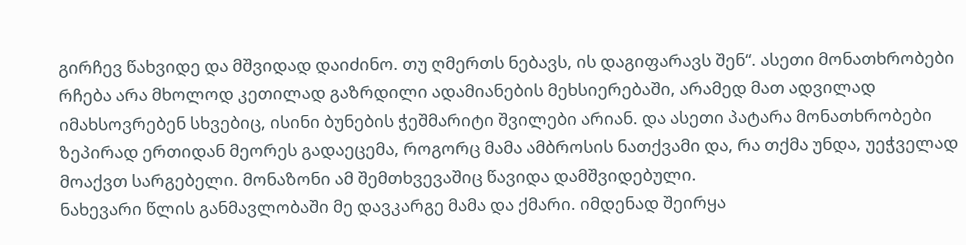გირჩევ წახვიდე და მშვიდად დაიძინო. თუ ღმერთს ნებავს, ის დაგიფარავს შენ“. ასეთი მონათხრობები რჩება არა მხოლოდ კეთილად გაზრდილი ადამიანების მეხსიერებაში, არამედ მათ ადვილად იმახსოვრებენ სხვებიც, ისინი ბუნების ჭეშმარიტი შვილები არიან. და ასეთი პატარა მონათხრობები ზეპირად ერთიდან მეორეს გადაეცემა, როგორც მამა ამბროსის ნათქვამი და, რა თქმა უნდა, უეჭველად მოაქვთ სარგებელი. მონაზონი ამ შემთხვევაშიც წავიდა დამშვიდებული.
ნახევარი წლის განმავლობაში მე დავკარგე მამა და ქმარი. იმდენად შეირყა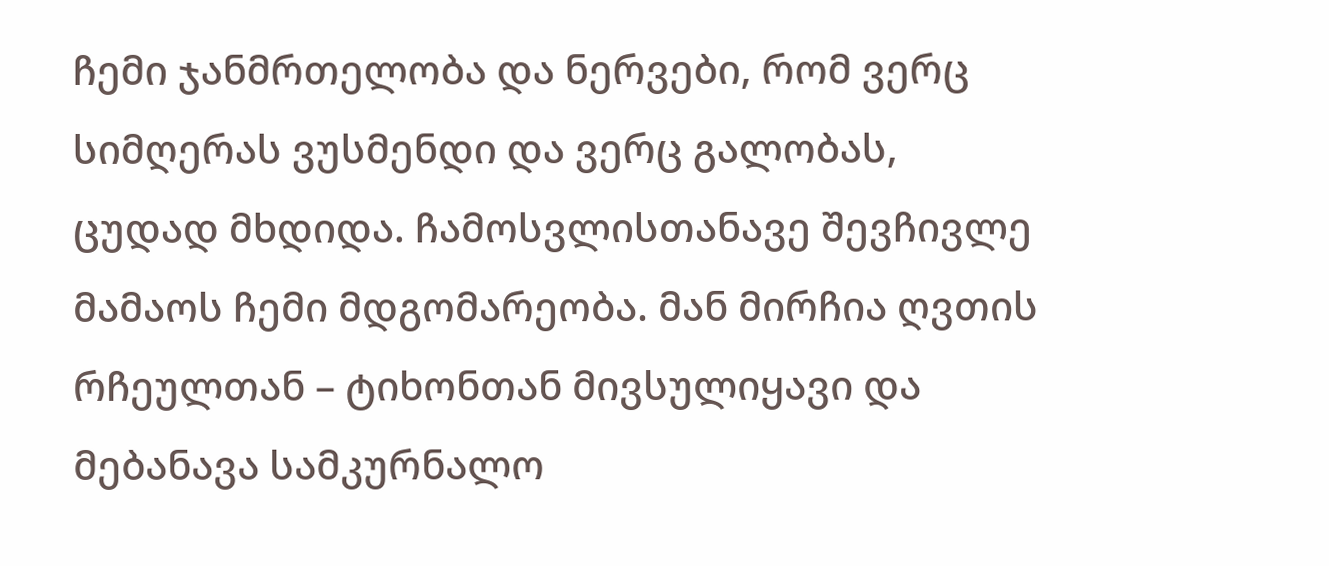ჩემი ჯანმრთელობა და ნერვები, რომ ვერც სიმღერას ვუსმენდი და ვერც გალობას, ცუდად მხდიდა. ჩამოსვლისთანავე შევჩივლე მამაოს ჩემი მდგომარეობა. მან მირჩია ღვთის რჩეულთან – ტიხონთან მივსულიყავი და მებანავა სამკურნალო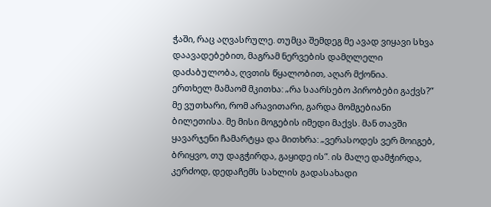ჭაში, რაც აღვასრულე. თუმცა შემდეგ მე ავად ვიყავი სხვა დაავადებებით, მაგრამ ნერვების დამღლელი დაძაბულობა, ღვთის წყალობით, აღარ მქონია.
ერთხელ მამაომ მკითხა: „რა საარსებო პირობები გაქვს?“ მე ვუთხარი, რომ არავითარი, გარდა მომგებიანი ბილეთისა. მე მისი მოგების იმედი მაქვს. მან თავში ყავარჯენი ჩამარტყა და მითხრა: „ვერასოდეს ვერ მოიგებ, ბრიყვო, თუ დაგჭირდა, გაყიდე ის“. ის მალე დამჭირდა, კერძოდ, დედაჩემს სახლის გადასახადი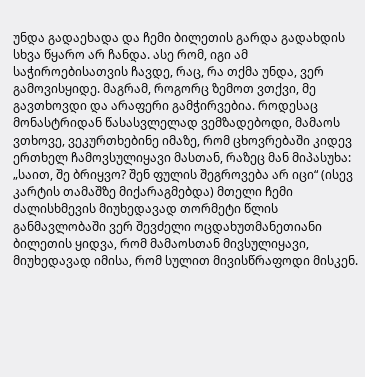უნდა გადაეხადა და ჩემი ბილეთის გარდა გადახდის სხვა წყარო არ ჩანდა. ასე რომ, იგი ამ საჭიროებისათვის ჩავდე, რაც, რა თქმა უნდა, ვერ გამოვისყიდე. მაგრამ, როგორც ზემოთ ვთქვი, მე გავთხოვდი და არაფერი გამჭირვებია. როდესაც მონასტრიდან წასასვლელად ვემზადებოდი, მამაოს ვთხოვე, ვეკურთხებინე იმაზე, რომ ცხოვრებაში კიდევ ერთხელ ჩამოვსულიყავი მასთან, რაზეც მან მიპასუხა: „საით, შე ბრიყვო? შენ ფულის შეგროვება არ იცი“ (ისევ კარტის თამაშზე მიქარაგმებდა) მთელი ჩემი ძალისხმევის მიუხედავად თორმეტი წლის განმავლობაში ვერ შევძელი ოცდახუთმანეთიანი ბილეთის ყიდვა, რომ მამაოსთან მივსულიყავი, მიუხედავად იმისა, რომ სულით მივისწრაფოდი მისკენ.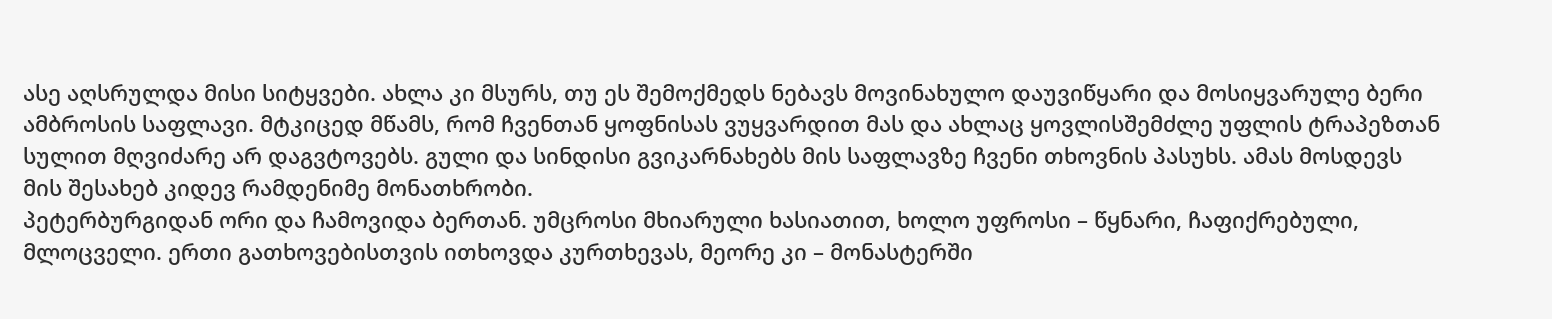ასე აღსრულდა მისი სიტყვები. ახლა კი მსურს, თუ ეს შემოქმედს ნებავს მოვინახულო დაუვიწყარი და მოსიყვარულე ბერი ამბროსის საფლავი. მტკიცედ მწამს, რომ ჩვენთან ყოფნისას ვუყვარდით მას და ახლაც ყოვლისშემძლე უფლის ტრაპეზთან სულით მღვიძარე არ დაგვტოვებს. გული და სინდისი გვიკარნახებს მის საფლავზე ჩვენი თხოვნის პასუხს. ამას მოსდევს მის შესახებ კიდევ რამდენიმე მონათხრობი.
პეტერბურგიდან ორი და ჩამოვიდა ბერთან. უმცროსი მხიარული ხასიათით, ხოლო უფროსი – წყნარი, ჩაფიქრებული, მლოცველი. ერთი გათხოვებისთვის ითხოვდა კურთხევას, მეორე კი – მონასტერში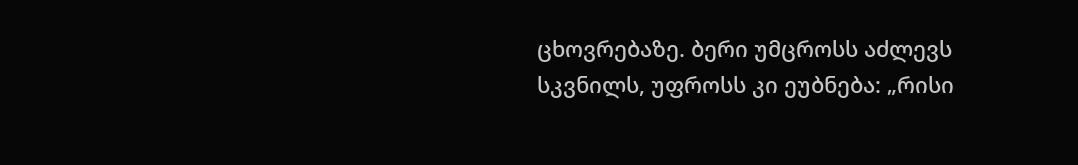ცხოვრებაზე. ბერი უმცროსს აძლევს სკვნილს, უფროსს კი ეუბნება: „რისი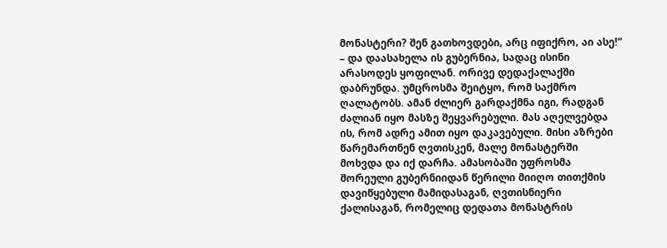მონასტერი? შენ გათხოვდები, არც იფიქრო, აი ასე!“ – და დაასახელა ის გუბერნია, სადაც ისინი არასოდეს ყოფილან. ორივე დედაქალაქში დაბრუნდა. უმცროსმა შეიტყო, რომ საქმრო ღალატობს. ამან ძლიერ გარდაქმნა იგი, რადგან ძალიან იყო მასზე შეყვარებული. მას აღელვებდა ის, რომ ადრე ამით იყო დაკავებული. მისი აზრები წარემართნენ ღვთისკენ, მალე მონასტერში მოხვდა და იქ დარჩა. ამასობაში უფროსმა შორეული გუბერნიიდან წერილი მიიღო თითქმის დავიწყებული მამიდასაგან, ღვთისნიერი ქალისაგან, რომელიც დედათა მონასტრის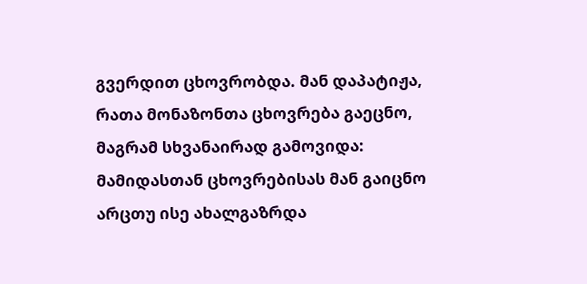გვერდით ცხოვრობდა. მან დაპატიჟა, რათა მონაზონთა ცხოვრება გაეცნო, მაგრამ სხვანაირად გამოვიდა: მამიდასთან ცხოვრებისას მან გაიცნო არცთუ ისე ახალგაზრდა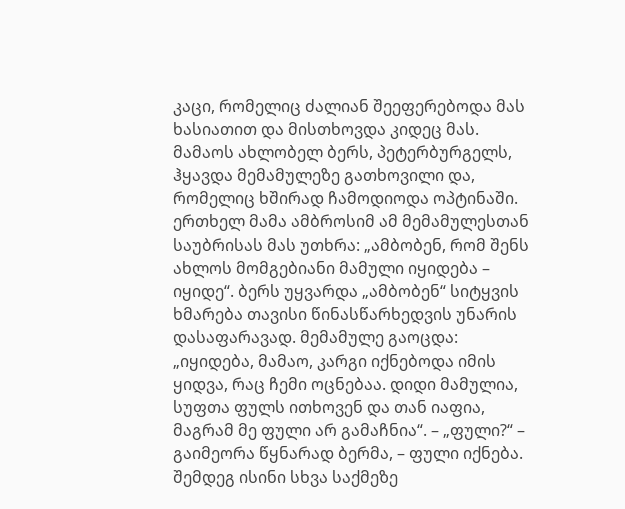კაცი, რომელიც ძალიან შეეფერებოდა მას ხასიათით და მისთხოვდა კიდეც მას.
მამაოს ახლობელ ბერს, პეტერბურგელს, ჰყავდა მემამულეზე გათხოვილი და, რომელიც ხშირად ჩამოდიოდა ოპტინაში. ერთხელ მამა ამბროსიმ ამ მემამულესთან საუბრისას მას უთხრა: „ამბობენ, რომ შენს ახლოს მომგებიანი მამული იყიდება – იყიდე“. ბერს უყვარდა „ამბობენ“ სიტყვის ხმარება თავისი წინასწარხედვის უნარის დასაფარავად. მემამულე გაოცდა: „იყიდება, მამაო, კარგი იქნებოდა იმის ყიდვა, რაც ჩემი ოცნებაა. დიდი მამულია, სუფთა ფულს ითხოვენ და თან იაფია, მაგრამ მე ფული არ გამაჩნია“. – „ფული?“ – გაიმეორა წყნარად ბერმა, – ფული იქნება. შემდეგ ისინი სხვა საქმეზე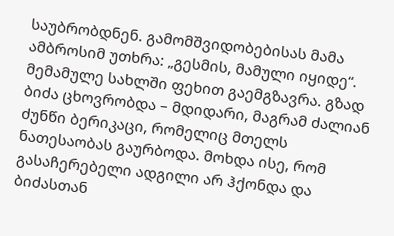საუბრობდნენ. გამომშვიდობებისას მამა ამბროსიმ უთხრა: „გესმის, მამული იყიდე“. მემამულე სახლში ფეხით გაემგზავრა. გზად ბიძა ცხოვრობდა – მდიდარი, მაგრამ ძალიან ძუნწი ბერიკაცი, რომელიც მთელს ნათესაობას გაურბოდა. მოხდა ისე, რომ გასაჩერებელი ადგილი არ ჰქონდა და ბიძასთან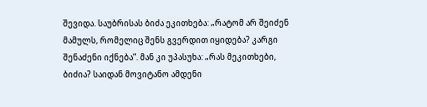შევიდა. საუბრისას ბიძა ეკითხება: „რატომ არ შეიძენ მამულს, რომელიც შენს გვერდით იყიდება? კარგი შენაძენი იქნება“. მან კი უპასუხა: „რას მეკითხები, ბიძია? საიდან მოვიტანო ამდენი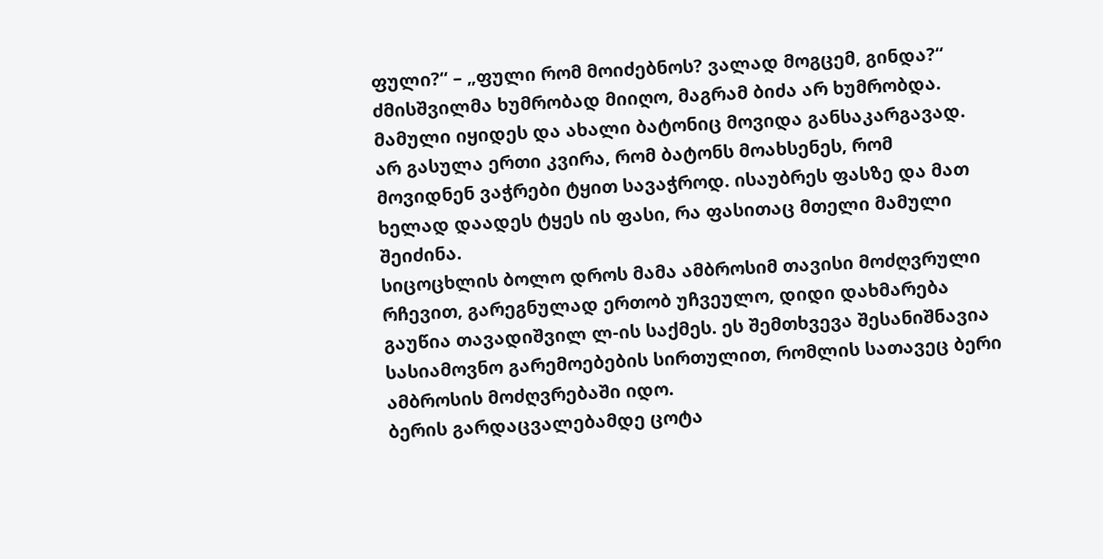ფული?“ – „ფული რომ მოიძებნოს? ვალად მოგცემ, გინდა?“ ძმისშვილმა ხუმრობად მიიღო, მაგრამ ბიძა არ ხუმრობდა. მამული იყიდეს და ახალი ბატონიც მოვიდა განსაკარგავად. არ გასულა ერთი კვირა, რომ ბატონს მოახსენეს, რომ მოვიდნენ ვაჭრები ტყით სავაჭროდ. ისაუბრეს ფასზე და მათ ხელად დაადეს ტყეს ის ფასი, რა ფასითაც მთელი მამული შეიძინა.
სიცოცხლის ბოლო დროს მამა ამბროსიმ თავისი მოძღვრული რჩევით, გარეგნულად ერთობ უჩვეულო, დიდი დახმარება გაუწია თავადიშვილ ლ-ის საქმეს. ეს შემთხვევა შესანიშნავია სასიამოვნო გარემოებების სირთულით, რომლის სათავეც ბერი ამბროსის მოძღვრებაში იდო.
ბერის გარდაცვალებამდე ცოტა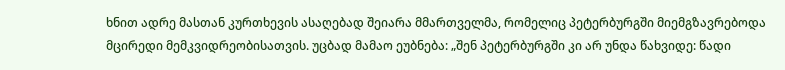ხნით ადრე მასთან კურთხევის ასაღებად შეიარა მმართველმა, რომელიც პეტერბურგში მიემგზავრებოდა მცირედი მემკვიდრეობისათვის. უცბად მამაო ეუბნება: „შენ პეტერბურგში კი არ უნდა წახვიდე: წადი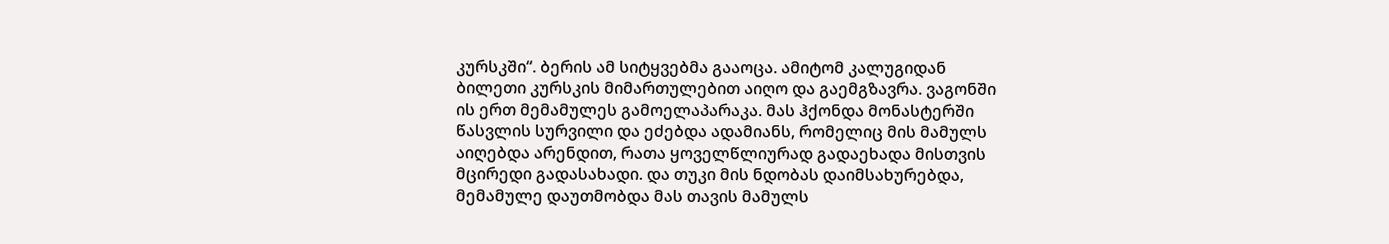კურსკში“. ბერის ამ სიტყვებმა გააოცა. ამიტომ კალუგიდან ბილეთი კურსკის მიმართულებით აიღო და გაემგზავრა. ვაგონში ის ერთ მემამულეს გამოელაპარაკა. მას ჰქონდა მონასტერში წასვლის სურვილი და ეძებდა ადამიანს, რომელიც მის მამულს აიღებდა არენდით, რათა ყოველწლიურად გადაეხადა მისთვის მცირედი გადასახადი. და თუკი მის ნდობას დაიმსახურებდა, მემამულე დაუთმობდა მას თავის მამულს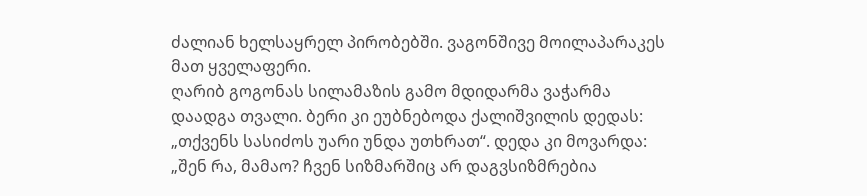ძალიან ხელსაყრელ პირობებში. ვაგონშივე მოილაპარაკეს მათ ყველაფერი.
ღარიბ გოგონას სილამაზის გამო მდიდარმა ვაჭარმა დაადგა თვალი. ბერი კი ეუბნებოდა ქალიშვილის დედას: „თქვენს სასიძოს უარი უნდა უთხრათ“. დედა კი მოვარდა: „შენ რა, მამაო? ჩვენ სიზმარშიც არ დაგვსიზმრებია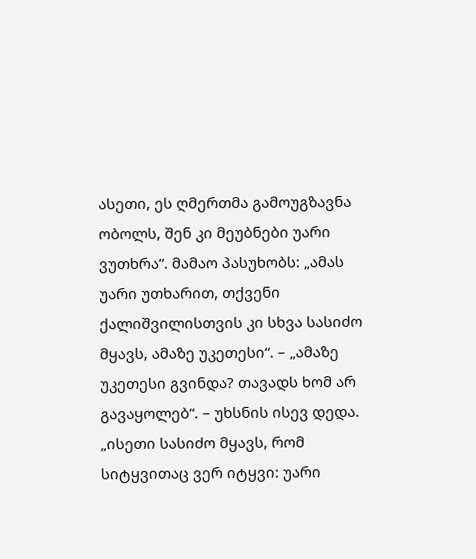ასეთი, ეს ღმერთმა გამოუგზავნა ობოლს, შენ კი მეუბნები უარი ვუთხრა“. მამაო პასუხობს: „ამას უარი უთხარით, თქვენი ქალიშვილისთვის კი სხვა სასიძო მყავს, ამაზე უკეთესი“. – „ამაზე უკეთესი გვინდა? თავადს ხომ არ გავაყოლებ“. – უხსნის ისევ დედა. „ისეთი სასიძო მყავს, რომ სიტყვითაც ვერ იტყვი: უარი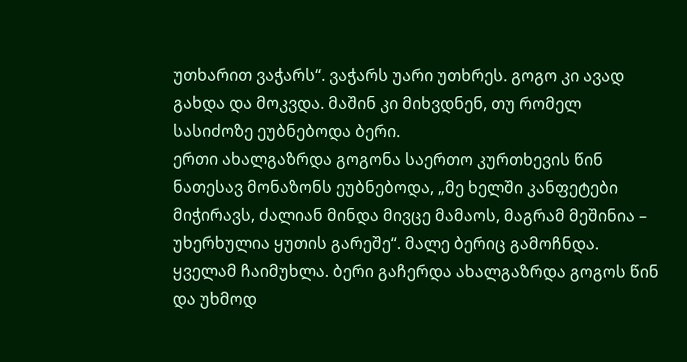უთხარით ვაჭარს“. ვაჭარს უარი უთხრეს. გოგო კი ავად გახდა და მოკვდა. მაშინ კი მიხვდნენ, თუ რომელ სასიძოზე ეუბნებოდა ბერი.
ერთი ახალგაზრდა გოგონა საერთო კურთხევის წინ ნათესავ მონაზონს ეუბნებოდა, „მე ხელში კანფეტები მიჭირავს, ძალიან მინდა მივცე მამაოს, მაგრამ მეშინია – უხერხულია ყუთის გარეშე“. მალე ბერიც გამოჩნდა. ყველამ ჩაიმუხლა. ბერი გაჩერდა ახალგაზრდა გოგოს წინ და უხმოდ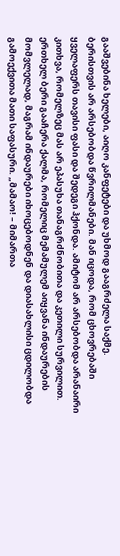გააშვებინა ხელები, აიღო კანფეტები და უხმოდ გააგრძელა საქმე.
ბერისთვის არ არსებობდა წვრილმანები. მან იცოდა, რომ ცხოვრებაში ყველაფერს თავისი ფასი და შედეგი ჰქონდა. ამიტომ არ არსებობდა არანაირი კითხვა, რომელზეც მას არ ეპასუხა თანაგრძნობითა და კეთილი სურვილით. ერთხელ ბერი გააჩერა ქალმა, რომელიც მემამულემ აიყვანა ინდაურების მომვლელად, მაგრამ ინდაურები იხოცებოდნენ და დიასახლისი ცდილობდა გამოექვითა მათი საფასური. „მამაო! – მიმართა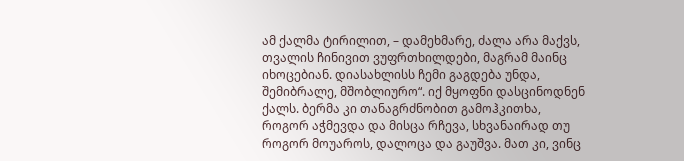ამ ქალმა ტირილით, – დამეხმარე, ძალა არა მაქვს, თვალის ჩინივით ვუფრთხილდები, მაგრამ მაინც იხოცებიან. დიასახლისს ჩემი გაგდება უნდა, შემიბრალე, მშობლიურო“. იქ მყოფნი დასცინოდნენ ქალს. ბერმა კი თანაგრძნობით გამოჰკითხა, როგორ აჭმევდა და მისცა რჩევა, სხვანაირად თუ როგორ მოუაროს, დალოცა და გაუშვა. მათ კი, ვინც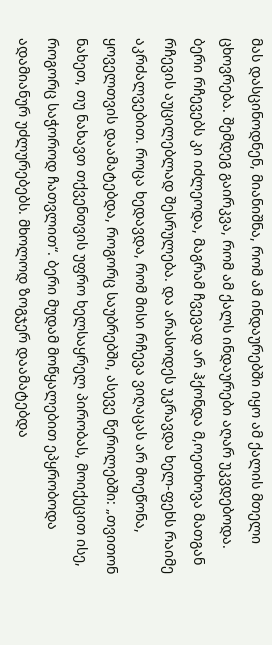მას დასცინოდნენ, მიანიშნა, რომ ამ ინდაურებში იყო ამ ქალის მთელი ცხოვრება. შემდეგ გაირკვა, რომ ამ ქალს ინდაურები აღარ უკვდებოდა.
ბერი რჩევებს კი იძლეოდა, მაგრამ ჩვევად არ ჰქონდა მ,ოეთხოვა მათგან რჩევის აუცილებლად შესრულება. და არასოდეს უკრავდა ხელ-ფეხს რაიმე აკრძალვებით. როცა ხედავდა, რომ მისი რჩევა ვიღაცას არ მოეწონა, ყოველთვის დაამატებდა, როგორც საუბრებში, ასევე წერილებში: „თვითონ ნახეთ, თუ ნახავთ თქვენთვის უფრო ხელსაყრელ პირობას, მოიქეცით ისე, როგორც საჭოროდ ჩათვლით“. ბერი მუდამ მოწყალებით ეპყრობოდა ადამიანურ უძლურებებს. მხოლოდ ზოგჯერ დაამატებდა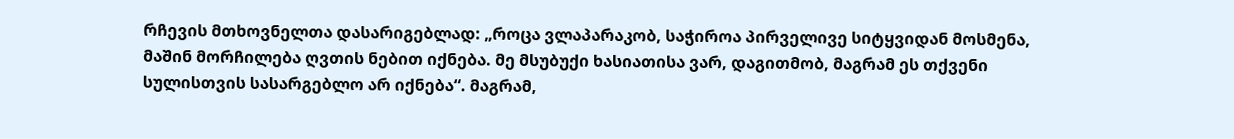რჩევის მთხოვნელთა დასარიგებლად: „როცა ვლაპარაკობ, საჭიროა პირველივე სიტყვიდან მოსმენა, მაშინ მორჩილება ღვთის ნებით იქნება. მე მსუბუქი ხასიათისა ვარ, დაგითმობ, მაგრამ ეს თქვენი სულისთვის სასარგებლო არ იქნება“. მაგრამ,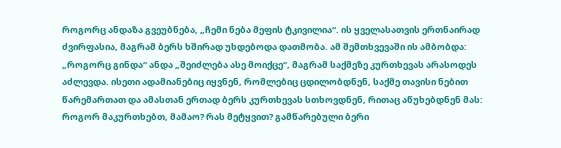როგორც ანდაზა გვეუბნება, „ჩემი ნება მეფის ტკივილია“. ის ყველასათვის ერთნაირად ძვირფასია, მაგრამ ბერს ხშირად უხდებოდა დათმობა. ამ შემთხვევაში ის ამბობდა: „როგორც გინდა“ ანდა „შეიძლება ასე მოიქცე“, მაგრამ საქმეზე კურთხევას არასოდეს აძლევდა. ისეთი ადამიანებიც იყვნენ, რომლებიც ცდილობდნენ, საქმე თავისი ნებით წარემართათ და ამასთან ერთად ბერს კურთხევას სთხოვდნენ, რითაც აწუხებდნენ მას: როგორ მაკურთხებთ, მამაო? რას მეტყვით? გამწარებული ბერი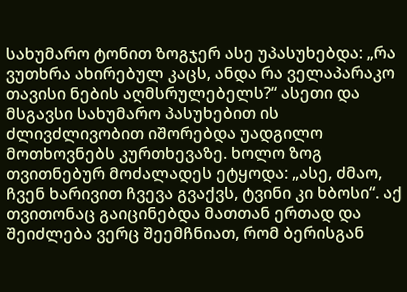სახუმარო ტონით ზოგჯერ ასე უპასუხებდა: „რა ვუთხრა ახირებულ კაცს, ანდა რა ველაპარაკო თავისი ნების აღმსრულებელს?“ ასეთი და მსგავსი სახუმარო პასუხებით ის ძლივძლივობით იშორებდა უადგილო მოთხოვნებს კურთხევაზე. ხოლო ზოგ თვითნებურ მოძალადეს ეტყოდა: „ასე, ძმაო, ჩვენ ხარივით ჩვევა გვაქვს, ტვინი კი ხბოსი“. აქ თვითონაც გაიცინებდა მათთან ერთად და შეიძლება ვერც შეემჩნიათ, რომ ბერისგან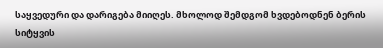საყვედური და დარიგება მიიღეს. მხოლოდ შემდგომ ხვდებოდნენ ბერის სიტყვის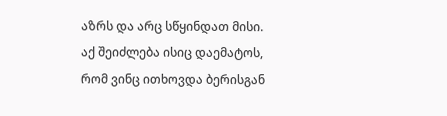აზრს და არც სწყინდათ მისი.
აქ შეიძლება ისიც დაემატოს, რომ ვინც ითხოვდა ბერისგან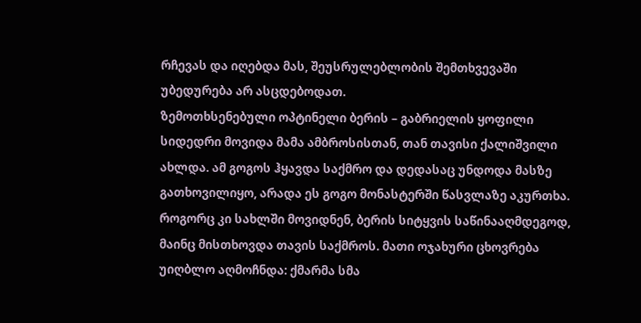რჩევას და იღებდა მას, შეუსრულებლობის შემთხვევაში უბედურება არ ასცდებოდათ.
ზემოთხსენებული ოპტინელი ბერის – გაბრიელის ყოფილი სიდედრი მოვიდა მამა ამბროსისთან, თან თავისი ქალიშვილი ახლდა. ამ გოგოს ჰყავდა საქმრო და დედასაც უნდოდა მასზე გათხოვილიყო, არადა ეს გოგო მონასტერში წასვლაზე აკურთხა. როგორც კი სახლში მოვიდნენ, ბერის სიტყვის საწინააღმდეგოდ, მაინც მისთხოვდა თავის საქმროს. მათი ოჯახური ცხოვრება უიღბლო აღმოჩნდა: ქმარმა სმა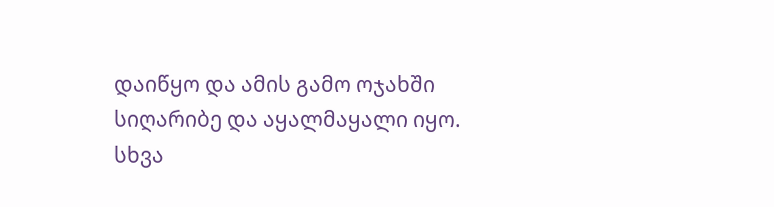დაიწყო და ამის გამო ოჯახში სიღარიბე და აყალმაყალი იყო.
სხვა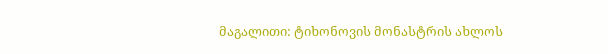მაგალითი: ტიხონოვის მონასტრის ახლოს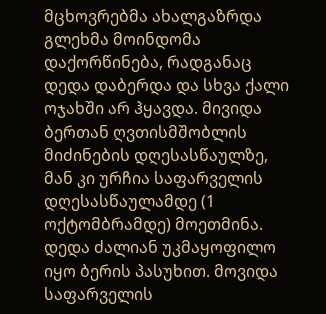მცხოვრებმა ახალგაზრდა გლეხმა მოინდომა დაქორწინება, რადგანაც დედა დაბერდა და სხვა ქალი ოჯახში არ ჰყავდა. მივიდა ბერთან ღვთისმშობლის მიძინების დღესასწაულზე, მან კი ურჩია საფარველის დღესასწაულამდე (1 ოქტომბრამდე) მოეთმინა. დედა ძალიან უკმაყოფილო იყო ბერის პასუხით. მოვიდა საფარველის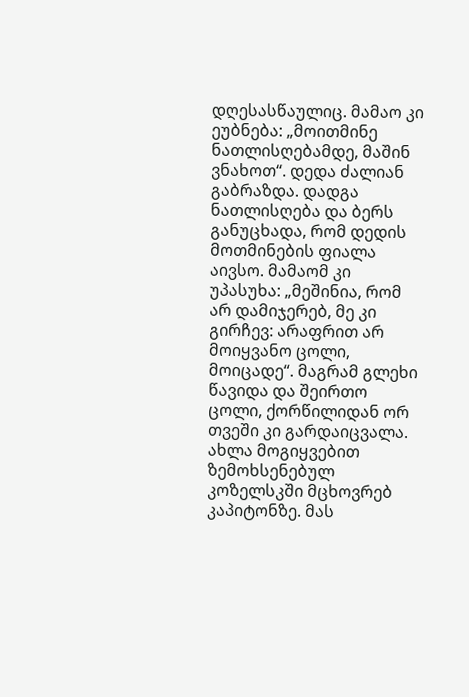დღესასწაულიც. მამაო კი ეუბნება: „მოითმინე ნათლისღებამდე, მაშინ ვნახოთ“. დედა ძალიან გაბრაზდა. დადგა ნათლისღება და ბერს განუცხადა, რომ დედის მოთმინების ფიალა აივსო. მამაომ კი უპასუხა: „მეშინია, რომ არ დამიჯერებ, მე კი გირჩევ: არაფრით არ მოიყვანო ცოლი, მოიცადე“. მაგრამ გლეხი წავიდა და შეირთო ცოლი, ქორწილიდან ორ თვეში კი გარდაიცვალა.
ახლა მოგიყვებით ზემოხსენებულ კოზელსკში მცხოვრებ კაპიტონზე. მას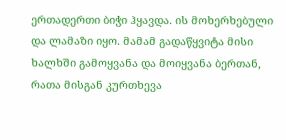ერთადერთი ბიჭი ჰყავდა. ის მოხერხებული და ლამაზი იყო. მამამ გადაწყვიტა მისი ხალხში გამოყვანა და მოიყვანა ბერთან, რათა მისგან კურთხევა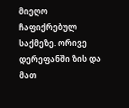მიეღო ჩაფიქრებულ საქმეზე. ორივე დერეფანში ზის და მათ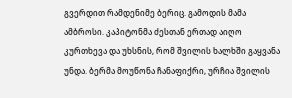გვერდით რამდენიმე ბერიც. გამოდის მამა ამბროსი. კაპიტონმა ძესთან ერთად აიღო კურთხევა და უხსნის, რომ შვილის ხალხში გაყვანა უნდა. ბერმა მოუწონა ჩანაფიქრი, ურჩია შვილის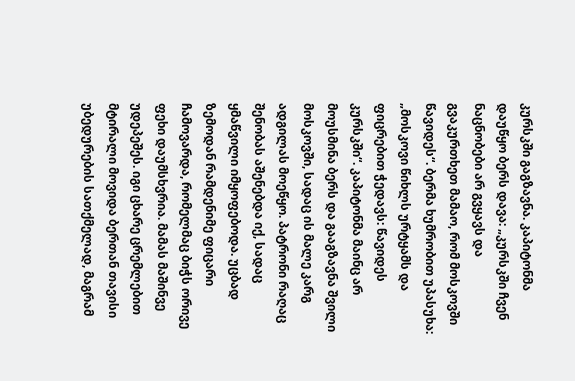კურსკში გაგზავნა. კაპიტონმა დაუწყო ბერს დავა: „კურსკში ჩვენ ნაცნობები არ გვყავს და გვაკურთხეთ მამაო, რომ მოსკოვში წავიდეს“. ბერმა ხუმრობით უპასუხა: „მოსკოვი წიხლს ურტყამს და ფიცრებით ჭედავს: წავიდეს კურსკში“. კაპიტონმა მაინც არ მოუსმინა ბერს და გააგზავნა შვილი მოსკოვში, სადაც ის მალე კარგ ადგილას მოეწყო. პატრონი რაღაც შენობას აშენებდა იქ, სადაც ყმაწვილი იმყოფებოდა. უცბად ზემოდან რამდენიმე ფიცარი ჩამოვარდა, რომელმაც ბიჭს ორივე ფეხი დაუმსხვრია. მამას მაშინვე უდეპეშეს. იგი ცხარე ცრემლებით მტირალი მოვიდა ბერთან თავისი უბედურების სათქმელად, მაგრამ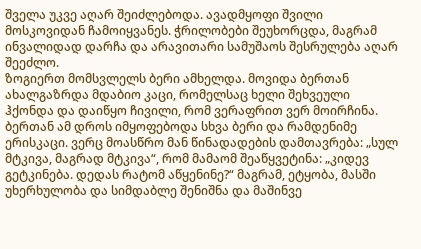შველა უკვე აღარ შეიძლებოდა. ავადმყოფი შვილი მოსკოვიდან ჩამოიყვანეს. ჭრილობები შეუხორცდა, მაგრამ ინვალიდად დარჩა და არავითარი სამუშაოს შესრულება აღარ შეეძლო.
ზოგიერთ მომსვლელს ბერი ამხელდა. მოვიდა ბერთან ახალგაზრდა მდაბიო კაცი, რომელსაც ხელი შეხვეული ჰქონდა და დაიწყო ჩივილი, რომ ვერაფრით ვერ მოირჩინა. ბერთან ამ დროს იმყოფებოდა სხვა ბერი და რამდენიმე ერისკაცი. ვერც მოასწრო მან წინადადების დამთავრება: „სულ მტკივა, მაგრად მტკივა“, რომ მამაომ შეაწყვეტინა: „კიდევ გეტკინება. დედას რატომ აწყენინე?“ მაგრამ, ეტყობა, მასში უხერხულობა და სიმდაბლე შენიშნა და მაშინვე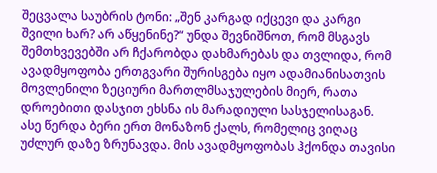შეცვალა საუბრის ტონი: „შენ კარგად იქცევი და კარგი შვილი ხარ? არ აწყენინე?“ უნდა შევნიშნოთ, რომ მსგავს შემთხვევებში არ ჩქარობდა დახმარებას და თვლიდა, რომ ავადმყოფობა ერთგვარი შურისგება იყო ადამიანისათვის მოვლენილი ზეციური მართლმსაჯულების მიერ, რათა დროებითი დასჯით ეხსნა ის მარადიული სასჯელისაგან. ასე წერდა ბერი ერთ მონაზონ ქალს, რომელიც ვიღაც უძლურ დაზე ზრუნავდა. მის ავადმყოფობას ჰქონდა თავისი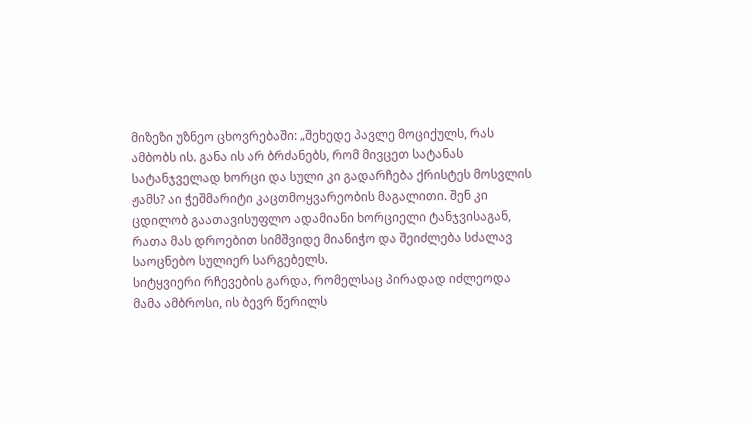მიზეზი უზნეო ცხოვრებაში: „შეხედე პავლე მოციქულს, რას ამბობს ის. განა ის არ ბრძანებს, რომ მივცეთ სატანას სატანჯველად ხორცი და სული კი გადარჩება ქრისტეს მოსვლის ჟამს? აი ჭეშმარიტი კაცთმოყვარეობის მაგალითი. შენ კი ცდილობ გაათავისუფლო ადამიანი ხორციელი ტანჯვისაგან, რათა მას დროებით სიმშვიდე მიანიჭო და შეიძლება სძალავ საოცნებო სულიერ სარგებელს.
სიტყვიერი რჩევების გარდა, რომელსაც პირადად იძლეოდა მამა ამბროსი, ის ბევრ წერილს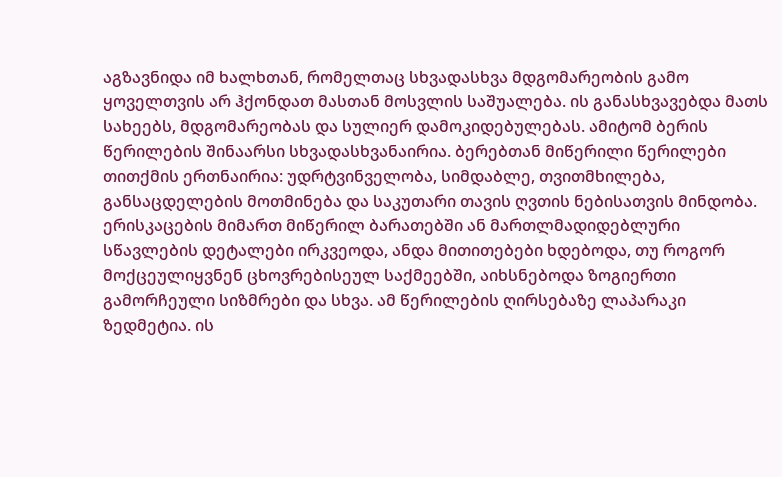აგზავნიდა იმ ხალხთან, რომელთაც სხვადასხვა მდგომარეობის გამო ყოველთვის არ ჰქონდათ მასთან მოსვლის საშუალება. ის განასხვავებდა მათს სახეებს, მდგომარეობას და სულიერ დამოკიდებულებას. ამიტომ ბერის წერილების შინაარსი სხვადასხვანაირია. ბერებთან მიწერილი წერილები თითქმის ერთნაირია: უდრტვინველობა, სიმდაბლე, თვითმხილება, განსაცდელების მოთმინება და საკუთარი თავის ღვთის ნებისათვის მინდობა. ერისკაცების მიმართ მიწერილ ბარათებში ან მართლმადიდებლური სწავლების დეტალები ირკვეოდა, ანდა მითითებები ხდებოდა, თუ როგორ მოქცეულიყვნენ ცხოვრებისეულ საქმეებში, აიხსნებოდა ზოგიერთი გამორჩეული სიზმრები და სხვა. ამ წერილების ღირსებაზე ლაპარაკი ზედმეტია. ის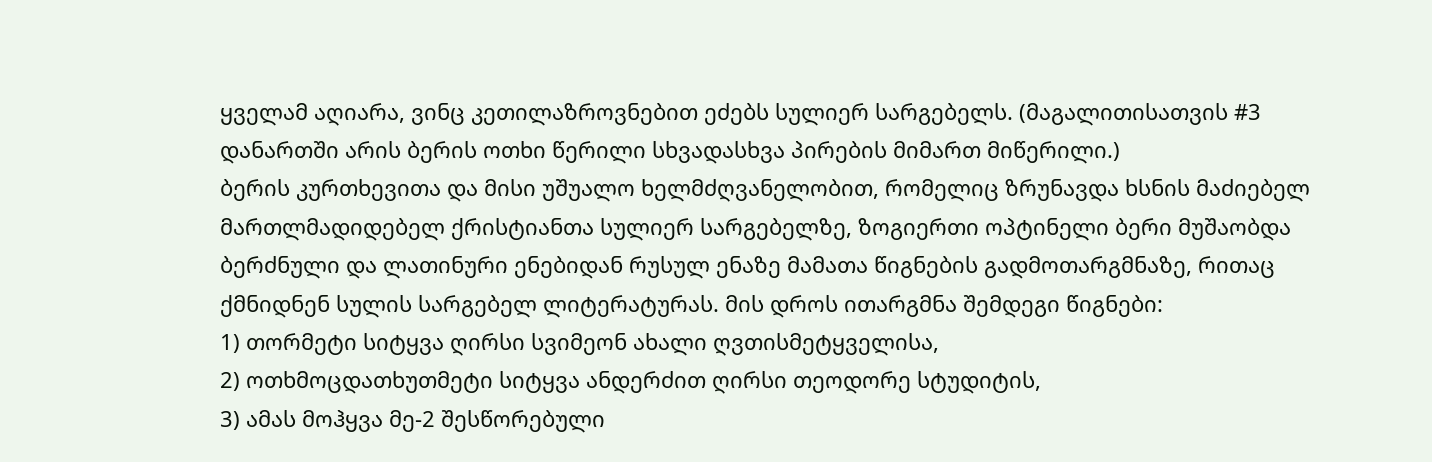ყველამ აღიარა, ვინც კეთილაზროვნებით ეძებს სულიერ სარგებელს. (მაგალითისათვის #3 დანართში არის ბერის ოთხი წერილი სხვადასხვა პირების მიმართ მიწერილი.)
ბერის კურთხევითა და მისი უშუალო ხელმძღვანელობით, რომელიც ზრუნავდა ხსნის მაძიებელ მართლმადიდებელ ქრისტიანთა სულიერ სარგებელზე, ზოგიერთი ოპტინელი ბერი მუშაობდა ბერძნული და ლათინური ენებიდან რუსულ ენაზე მამათა წიგნების გადმოთარგმნაზე, რითაც ქმნიდნენ სულის სარგებელ ლიტერატურას. მის დროს ითარგმნა შემდეგი წიგნები:
1) თორმეტი სიტყვა ღირსი სვიმეონ ახალი ღვთისმეტყველისა,
2) ოთხმოცდათხუთმეტი სიტყვა ანდერძით ღირსი თეოდორე სტუდიტის,
3) ამას მოჰყვა მე-2 შესწორებული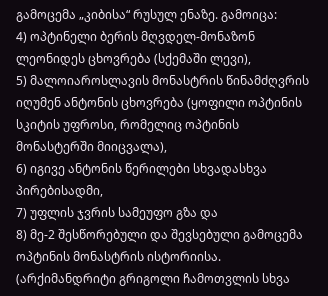გამოცემა „კიბისა“ რუსულ ენაზე. გამოიცა:
4) ოპტინელი ბერის მღვდელ-მონაზონ ლეონიდეს ცხოვრება (სქემაში ლევი),
5) მალოიაროსლავის მონასტრის წინამძღვრის იღუმენ ანტონის ცხოვრება (ყოფილი ოპტინის სკიტის უფროსი, რომელიც ოპტინის მონასტერში მიიცვალა),
6) იგივე ანტონის წერილები სხვადასხვა პირებისადმი,
7) უფლის ჯვრის სამეუფო გზა და
8) მე-2 შესწორებული და შევსებული გამოცემა ოპტინის მონასტრის ისტორიისა. (არქიმანდრიტი გრიგოლი ჩამოთვლის სხვა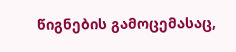წიგნების გამოცემასაც,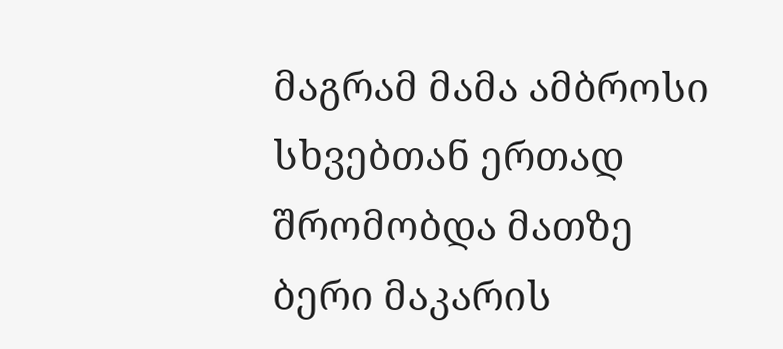მაგრამ მამა ამბროსი სხვებთან ერთად შრომობდა მათზე ბერი მაკარის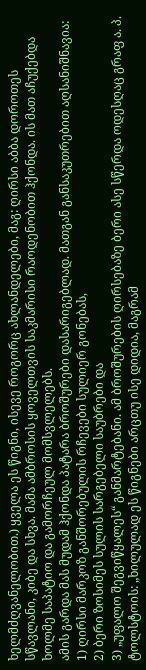ხელმძღვანელობით.) ყველა ეს წიგნი, ისევე როგორც ახლანდელები, მაგ: ღირსი აბბა დოროთეს სწავლანი, კიბე და სხვა. მამა ამბროსის ყოველთვის საკმარისი რაოდენობით ჰქონდა. ის მათ აჩუქებდა ხოლმე საპატიო და გამორჩეულ მომსვლელებს.
ამის გარდა მას მუდამ ჰქონდა პატარა ბროშურები დასარიგებლად. მათგან განსაკუთრებით აღსანიშნავია:
1) ღირსი მარკოზ განშორებულის რჩევები სულიერ გონებას,
2) ბერი ზოსიმეს სულის სარგებელი საუბრები და
3) „უფალო შეგვიწყალეს“ განმარტებანი. ამ ბროშურების ღირსებაზე ბერი ასე სწერდა ოდესღაც გრაფ ა. პ. ტოლსტოის: „ხილულად ეს წიგნები არცთუ ისე დიდია, მაგრამ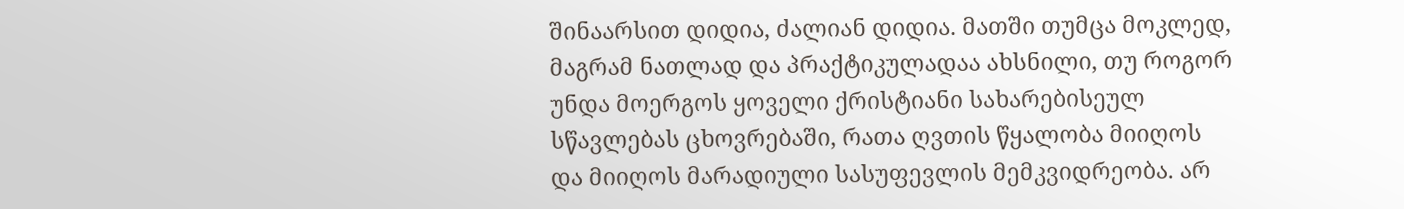შინაარსით დიდია, ძალიან დიდია. მათში თუმცა მოკლედ, მაგრამ ნათლად და პრაქტიკულადაა ახსნილი, თუ როგორ უნდა მოერგოს ყოველი ქრისტიანი სახარებისეულ სწავლებას ცხოვრებაში, რათა ღვთის წყალობა მიიღოს და მიიღოს მარადიული სასუფევლის მემკვიდრეობა. არ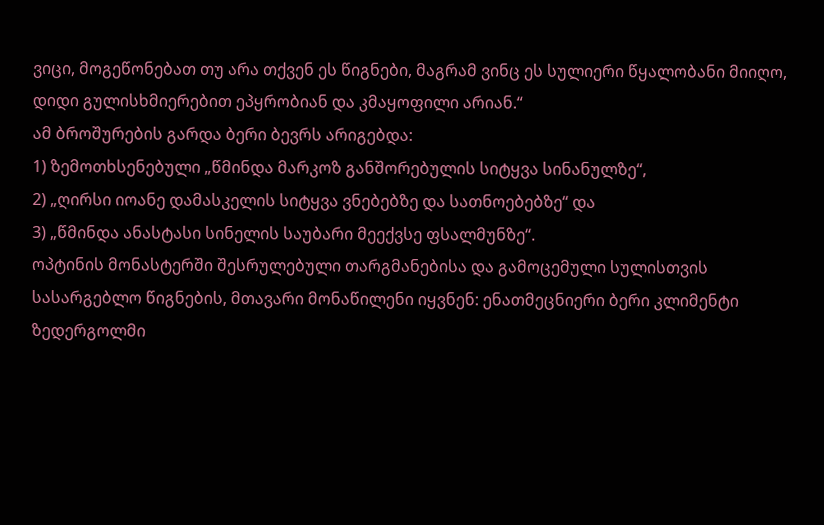ვიცი, მოგეწონებათ თუ არა თქვენ ეს წიგნები, მაგრამ ვინც ეს სულიერი წყალობანი მიიღო, დიდი გულისხმიერებით ეპყრობიან და კმაყოფილი არიან.“
ამ ბროშურების გარდა ბერი ბევრს არიგებდა:
1) ზემოთხსენებული „წმინდა მარკოზ განშორებულის სიტყვა სინანულზე“,
2) „ღირსი იოანე დამასკელის სიტყვა ვნებებზე და სათნოებებზე“ და
3) „წმინდა ანასტასი სინელის საუბარი მეექვსე ფსალმუნზე“.
ოპტინის მონასტერში შესრულებული თარგმანებისა და გამოცემული სულისთვის სასარგებლო წიგნების, მთავარი მონაწილენი იყვნენ: ენათმეცნიერი ბერი კლიმენტი ზედერგოლმი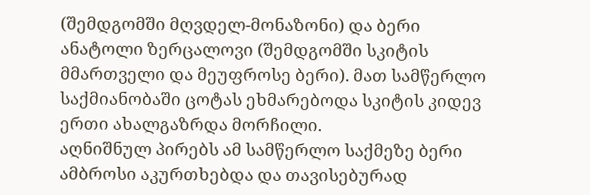(შემდგომში მღვდელ-მონაზონი) და ბერი ანატოლი ზერცალოვი (შემდგომში სკიტის მმართველი და მეუფროსე ბერი). მათ სამწერლო საქმიანობაში ცოტას ეხმარებოდა სკიტის კიდევ ერთი ახალგაზრდა მორჩილი.
აღნიშნულ პირებს ამ სამწერლო საქმეზე ბერი ამბროსი აკურთხებდა და თავისებურად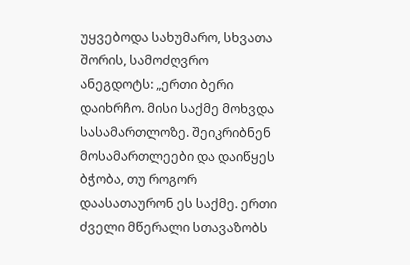უყვებოდა სახუმარო, სხვათა შორის, სამოძღვრო ანეგდოტს: „ერთი ბერი დაიხრჩო. მისი საქმე მოხვდა სასამართლოზე. შეიკრიბნენ მოსამართლეები და დაიწყეს ბჭობა, თუ როგორ დაასათაურონ ეს საქმე. ერთი ძველი მწერალი სთავაზობს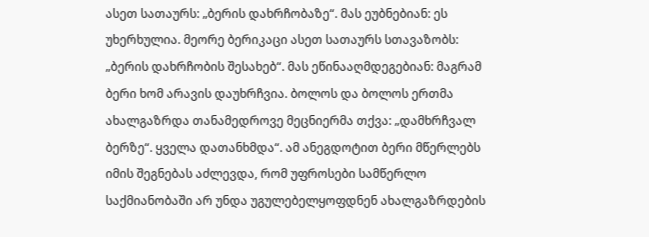ასეთ სათაურს: „ბერის დახრჩობაზე“. მას ეუბნებიან: ეს უხერხულია. მეორე ბერიკაცი ასეთ სათაურს სთავაზობს: „ბერის დახრჩობის შესახებ“. მას ეწინააღმდეგებიან: მაგრამ ბერი ხომ არავის დაუხრჩვია. ბოლოს და ბოლოს ერთმა ახალგაზრდა თანამედროვე მეცნიერმა თქვა: „დამხრჩვალ ბერზე“. ყველა დათანხმდა“. ამ ანეგდოტით ბერი მწერლებს იმის შეგნებას აძლევდა, რომ უფროსები სამწერლო საქმიანობაში არ უნდა უგულებელყოფდნენ ახალგაზრდების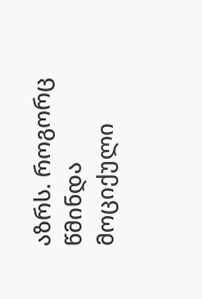აზრს. როგორც წმინდა მოციქული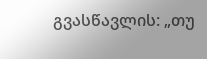გვასწავლის: „თუ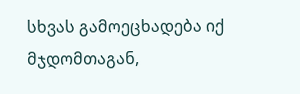სხვას გამოეცხადება იქ მჯდომთაგან,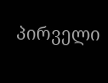პირველი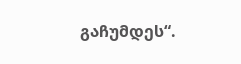გაჩუმდეს“.